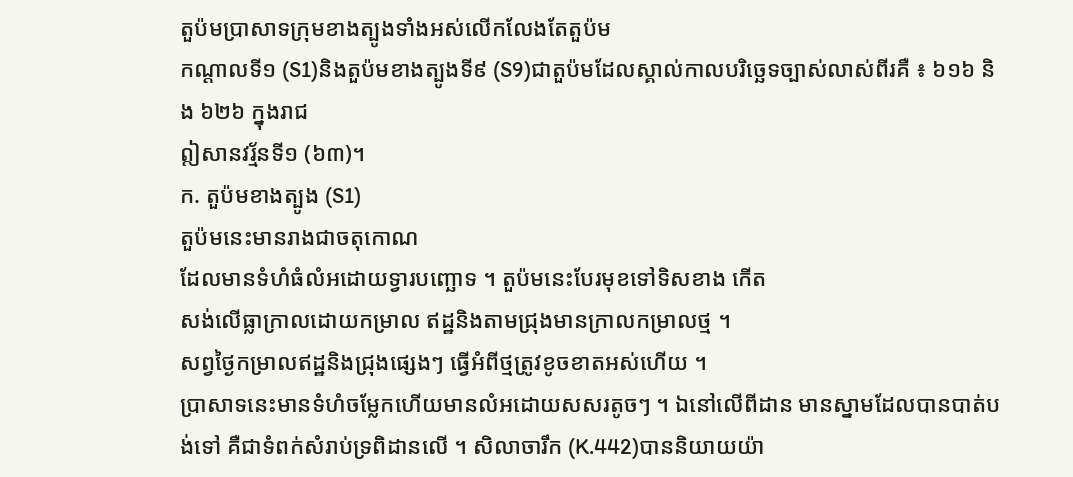តួប៉មប្រាសាទក្រុមខាងត្បូងទាំងអស់លើកលែងតែតួប៉ម
កណ្តាលទី១ (S1)និងតួប៉មខាងត្បូងទី៩ (S9)ជាតួប៉មដែលស្គាល់កាលបរិច្ឆេទច្បាស់លាស់ពីរគឺ ៖ ៦១៦ និង ៦២៦ ក្នុងរាជ
ឦសានវរ្ម័នទី១ (៦៣)។
ក. តួប៉មខាងត្បូង (S1)
តួប៉មនេះមានរាងជាចតុកោណ
ដែលមានទំហំធំលំអដោយទ្វារបញ្ឆោទ ។ តួប៉មនេះបែរមុខទៅទិសខាង កើត
សង់លើធ្លាក្រាលដោយកម្រាល ឥដ្ឋនិងតាមជ្រុងមានក្រាលកម្រាលថ្ម ។
សព្វថ្ងៃកម្រាលឥដ្ឋនិងជ្រុងផ្សេងៗ ធ្វើអំពីថ្មត្រូវខូចខាតអស់ហើយ ។
ប្រាសាទនេះមានទំហំចម្លែកហើយមានលំអដោយសសរតូចៗ ។ ឯនៅលើពីដាន មានស្នាមដែលបានបាត់បង់ទៅ គឺជាទំពក់សំរាប់ទ្រពិដានលើ ។ សិលាចារឹក (K.442)បាននិយាយយ៉ា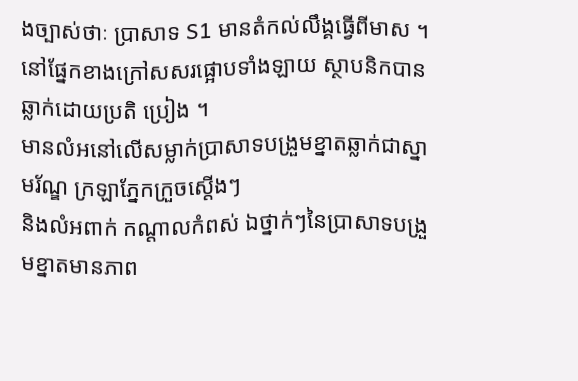ងច្បាស់ថាៈ ប្រាសាទ S1 មានតំកល់លឹង្គធ្វើពីមាស ។
នៅផ្នែកខាងក្រៅសសរផ្អោបទាំងឡាយ ស្ថាបនិកបានឆ្លាក់ដោយប្រតិ ប្រៀង ។
មានលំអនៅលើសម្លាក់ប្រាសាទបង្រួមខ្នាតឆ្លាក់ជាស្នាមរ័ណ្ឌ ក្រឡាភ្នែកក្រួចស្តើងៗ
និងលំអពាក់ កណ្តាលកំពស់ ឯថ្នាក់ៗនៃប្រាសាទបង្រួមខ្នាតមានភាព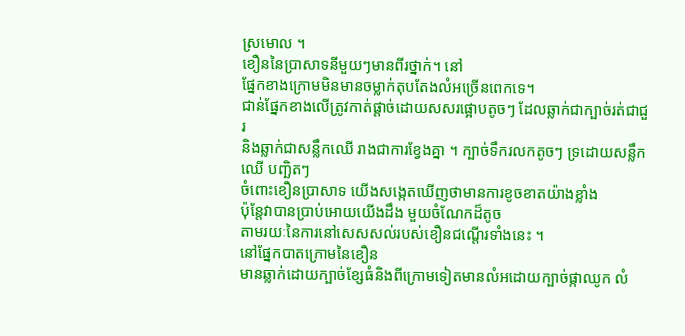ស្រមោល ។
ខឿននៃប្រាសាទនីមួយៗមានពីរថ្នាក់។ នៅ
ផ្នែកខាងក្រោមមិនមានចម្លាក់តុបតែងលំអច្រើនពេកទេ។
ជាន់ផ្នែកខាងលើត្រូវកាត់ផ្តាច់ដោយសសរផ្អោបតូចៗ ដែលឆ្លាក់ជាក្បាច់រត់ជាជួរ
និងឆ្លាក់ជាសន្លឹកឈើ រាងជាការខ្វែងគ្នា ។ ក្បាច់ទឹករលកតូចៗ ទ្រដោយសន្លឹកឈើ បញ្ឆិតៗ
ចំពោះខឿនប្រាសាទ យើងសង្កេតឃើញថាមានការខូចខាតយ៉ាងខ្លាំង
ប៉ុន្តែវាបានប្រាប់អោយយើងដឹង មួយចំណែកដ៏តូច
តាមរយៈនៃការនៅសេសសល់របស់ខឿនជណ្តើរទាំងនេះ ។
នៅផ្នែកបាតក្រោមនៃខឿន
មានឆ្លាក់ដោយក្បាច់ខ្សែធំនិងពីក្រោមទៀតមានលំអដោយក្បាច់ផ្កាឈូក លំ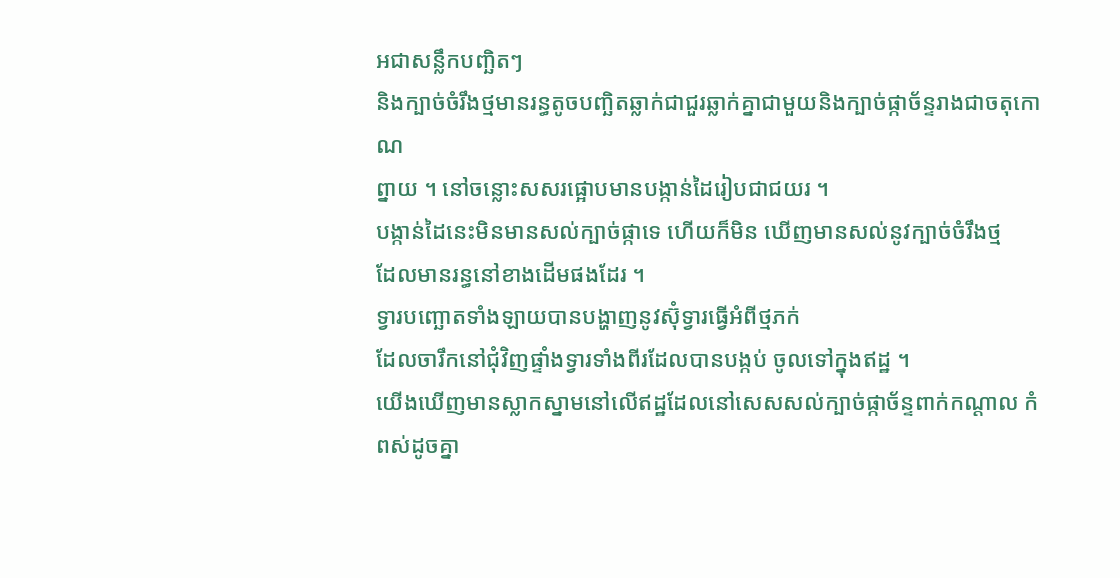អជាសន្លឹកបញ្ឆិតៗ
និងក្បាច់ចំរឹងថ្មមានរន្ធតូចបញ្ឆិតឆ្លាក់ជាជួរឆ្លាក់គ្នាជាមួយនិងក្បាច់ផ្កាច័ន្ទរាងជាចតុកោណ
ព្នាយ ។ នៅចន្លោះសសរផ្អោបមានបង្កាន់ដៃរៀបជាជយរ ។
បង្កាន់ដៃនេះមិនមានសល់ក្បាច់ផ្កាទេ ហើយក៏មិន ឃើញមានសល់នូវក្បាច់ចំរឹងថ្ម
ដែលមានរន្ធនៅខាងដើមផងដែរ ។
ទ្វារបញ្ឆោតទាំងឡាយបានបង្ហាញនូវស៊ុំទ្វារធ្វើអំពីថ្មភក់
ដែលចារឹកនៅជុំវិញផ្ទាំងទ្វារទាំងពីរដែលបានបង្កប់ ចូលទៅក្នុងឥដ្ឋ ។
យើងឃើញមានស្លាកស្នាមនៅលើឥដ្ឋដែលនៅសេសសល់ក្បាច់ផ្កាច័ន្ទពាក់កណ្តាល កំពស់ដូចគ្នា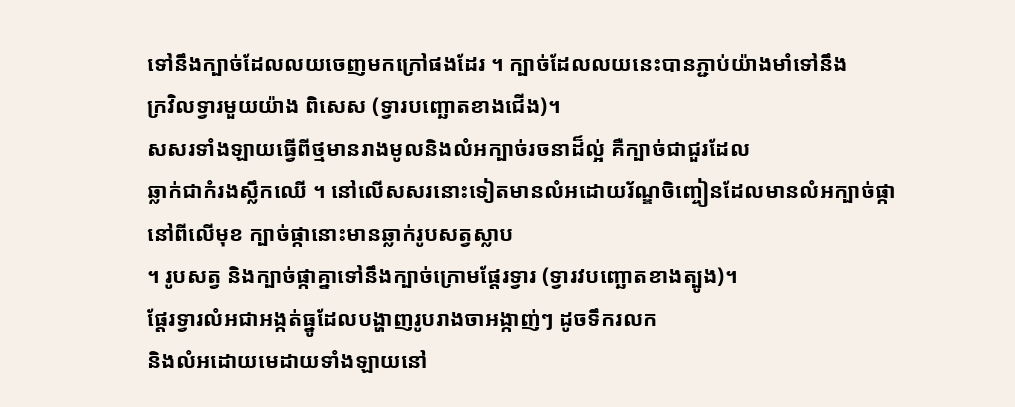ទៅនឹងក្បាច់ដែលលយចេញមកក្រៅផងដែរ ។ ក្បាច់ដែលលយនេះបានភ្ជាប់យ៉ាងមាំទៅនឹង
ក្រវិលទ្វារមួយយ៉ាង ពិសេស (ទ្វារបញ្ឆោតខាងជើង)។
សសរទាំងឡាយធ្វើពីថ្មមានរាងមូលនិងលំអក្បាច់រចនាដ៏ល្អ់ គឺក្បាច់ជាជួរដែល
ឆ្លាក់ជាកំរងស្លឹកឈើ ។ នៅលើសសរនោះទៀតមានលំអដោយរ័ណ្ឌចិញ្ចៀនដែលមានលំអក្បាច់ផ្កា
នៅពីលើមុខ ក្បាច់ផ្កានោះមានឆ្លាក់រូបសត្វស្លាប
។ រូបសត្វ និងក្បាច់ផ្កាគ្នាទៅនឹងក្បាច់ក្រោមផ្តែរទ្វារ (ទ្វារវបញ្ឆោតខាងត្បូង)។
ផ្តែរទ្វារលំអជាអង្កត់ធ្នូដែលបង្ហាញរូបរាងចាអង្កាញ់ៗ ដូចទឹករលក
និងលំអដោយមេដាយទាំងឡាយនៅ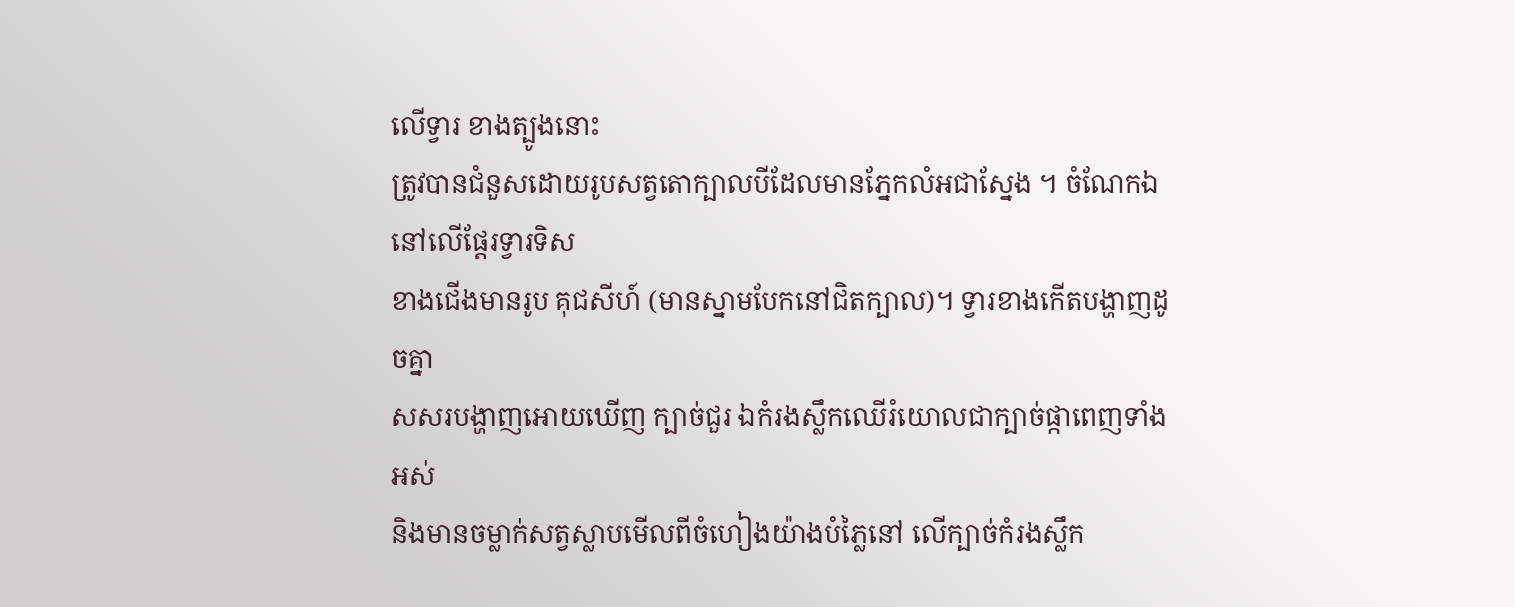លើទ្វារ ខាងត្បូងនោះ
ត្រូវបានជំនួសដោយរូបសត្វតោក្បាលបីដែលមានភ្នែកលំអជាស្នែង ។ ចំណែកឯនៅលើផ្តែរទ្វារទិស
ខាងជើងមានរូប គុជសីហ៍ (មានស្នាមបែកនៅជិតក្បាល)។ ទ្វារខាងកើតបង្ហាញដូចគ្នា
សសរបង្ហាញអោយឃើញ ក្បាច់ជួរ ឯកំរងស្លឹកឈើរំយោលជាក្បាច់ផ្កាពេញទាំងអស់
និងមានចម្លាក់សត្វស្លាបមើលពីចំហៀងយ៉ាងបំភ្លៃនៅ លើក្បាច់កំរងស្លឹក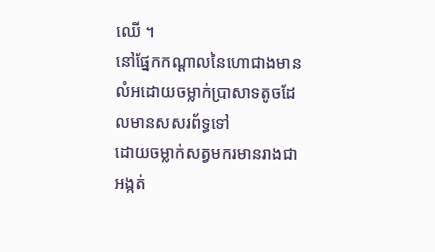ឈើ ។
នៅផ្នែកកណ្តាលនៃហោជាងមានលំអដោយចម្លាក់ប្រាសាទតូចដែលមានសសរព័ទ្ធទៅ
ដោយចម្លាក់សត្វមករមានរាងជាអង្កត់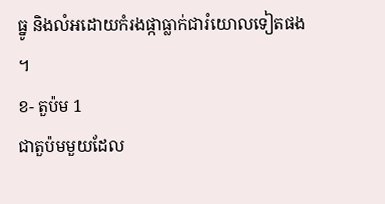ធ្នូ និងលំអដោយកំរងផ្កាធ្លាក់ជារំយោលទៀតផង ។
ខ- តួប៉ម 1
ជាតួប៉មមួយដែល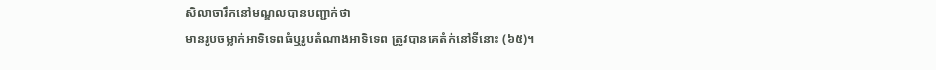សិលាចារឹកនៅមណ្ឌលបានបញ្ជាក់ថា
មានរូបចម្លាក់អាទិទេពធំឬរូបតំណាងអាទិទេព ត្រូវបានគេតំក់នៅទីនោះ (៦៥)។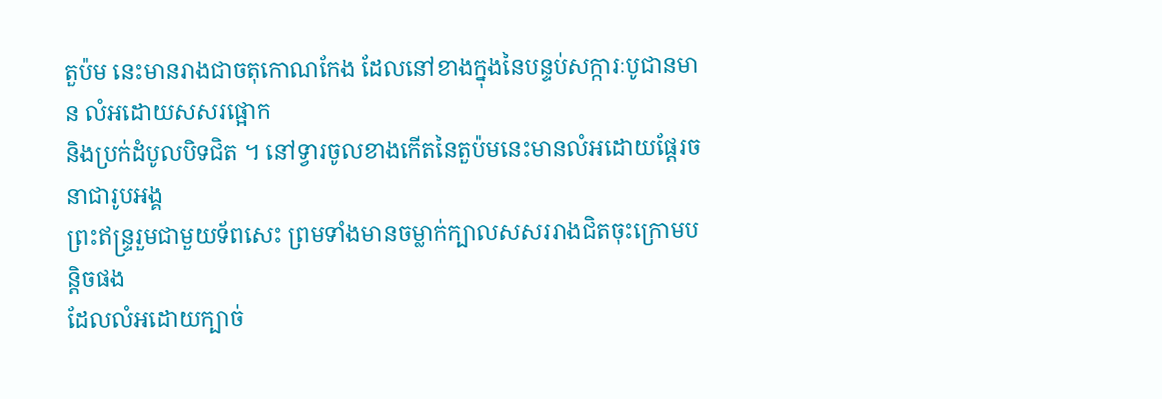តួប៉ម នេះមានរាងជាចតុកោណកែង ដែលនៅខាងក្នុងនៃបន្ទប់សក្ការៈបូជានមាន លំអដោយសសរផ្អោក
និងប្រក់ដំបូលបិទជិត ។ នៅទ្វារចូលខាងកើតនៃតួប៉មនេះមានលំអដោយផ្តែរចនាជារូបអង្គ
ព្រះឥន្ទ្ររួមជាមួយទ័ពសេះ ព្រមទាំងមានចម្លាក់ក្បាលសសររាងជិតចុះក្រោមបន្តិចផង
ដែលលំអដោយក្បាច់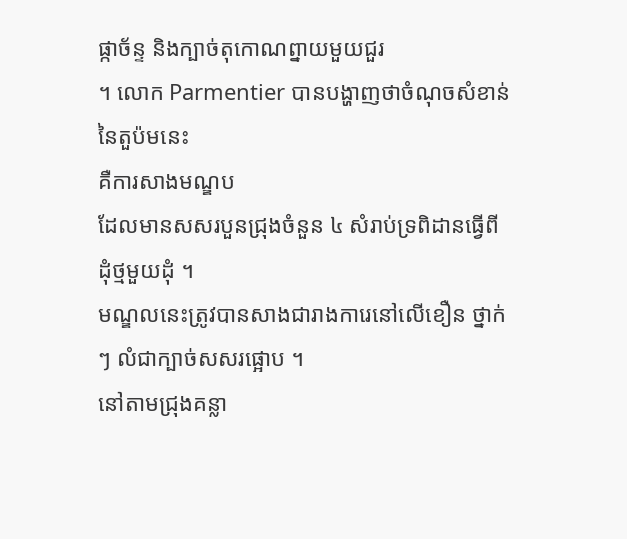ផ្កាច័ន្ទ និងក្បាច់តុកោណព្នាយមួយជួរ
។ លោក Parmentier បានបង្ហាញថាចំណុចសំខាន់នៃតួប៉មនេះ
គឺការសាងមណ្ឌប
ដែលមានសសរបួនជ្រុងចំនួន ៤ សំរាប់ទ្រពិដានធ្វើពីដុំថ្មមួយដុំ ។
មណ្ឌលនេះត្រូវបានសាងជារាងការេនៅលើខឿន ថ្នាក់ៗ លំជាក្បាច់សសរផ្អោប ។
នៅតាមជ្រុងគន្លា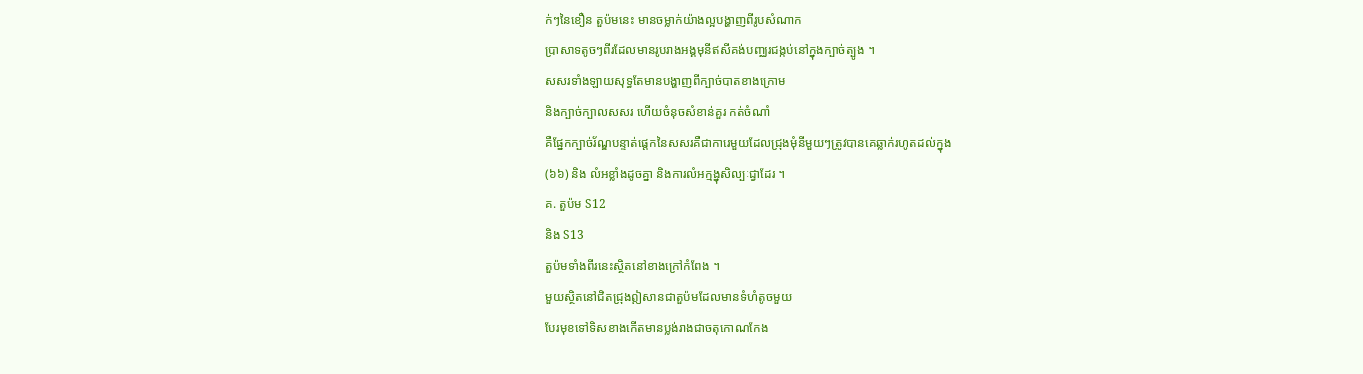ក់ៗនៃខឿន តួប៉មនេះ មានចម្លាក់យ៉ាងល្អបង្ហាញពីរូបសំណាក
ប្រាសាទតូចៗពីរដែលមានរូបរាងអង្គមុនីឥសីគង់បញ្ឈរជង្កប់នៅក្នុងក្បាច់ត្បូង ។
សសរទាំងឡាយសុទ្ធតែមានបង្ហាញពីក្បាច់បាតខាងក្រោម
និងក្បាច់ក្បាលសសរ ហើយចំនុចសំខាន់គួរ កត់ចំណាំ
គឺផ្នែកក្បាច់រ័ណ្ឌបន្ទាត់ផ្តេកនៃសសរគឺជាការេមួយដែលជ្រុងមុំនីមួយៗត្រូវបានគេឆ្លាក់រហូតដល់ក្នុង
(៦៦) និង លំអខ្លាំងដូចគ្នា និងការលំអក្មង្នុសិល្បៈជ្វាដែរ ។
គ. តួប៉ម S12
និង S13
តួប៉មទាំងពីរនេះស្ថិតនៅខាងក្រៅកំពែង ។
មួយស្ថិតនៅជិតជ្រុងឦសានជាតួប៉មដែលមានទំហំតូចមួយ
បែរមុខទៅទិសខាងកើតមានប្លង់រាងជាចតុកោណកែង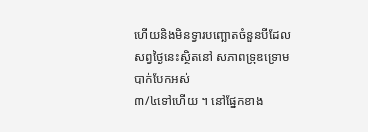ហើយនិងមិនទ្វារបញ្ឆោតចំនួនបីដែលសព្វថ្ងៃនេះស្ថិតនៅ សភាពទ្រុឌទ្រោមបាក់បែកអស់
៣/៤ទៅហើយ ។ នៅផ្នែកខាង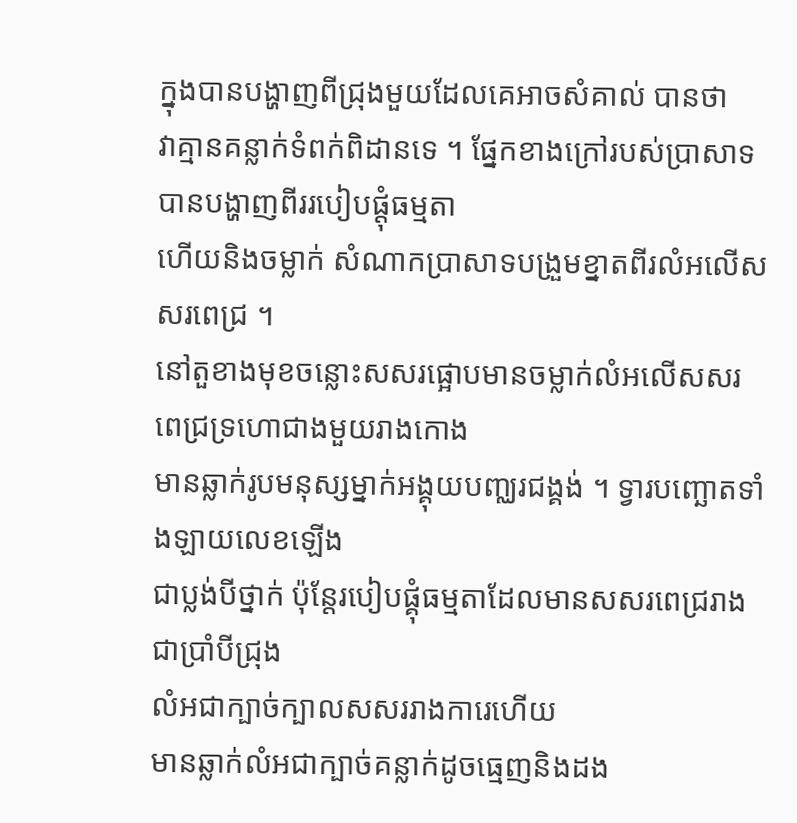ក្នុងបានបង្ហាញពីជ្រុងមួយដែលគេអាចសំគាល់ បានថា
វាគ្មានគន្លាក់ទំពក់ពិដានទេ ។ ផ្នែកខាងក្រៅរបស់ប្រាសាទបានបង្ហាញពីររបៀបផ្តុំធម្មតា
ហើយនិងចម្លាក់ សំណាកប្រាសាទបង្រួមខ្នាតពីរលំអលើសសរពេជ្រ ។
នៅតួខាងមុខចន្លោះសសរផ្អោបមានចម្លាក់លំអលើសសរ ពេជ្រទ្រហោជាងមួយរាងកោង
មានឆ្លាក់រូបមនុស្សម្នាក់អង្គុយបញ្ឈរជង្គង់ ។ ទ្វារបញ្ឆោតទាំងឡាយលេខឡើង
ជាប្លង់បីថ្នាក់ ប៉ុន្តែរបៀបផ្គុំធម្មតាដែលមានសសរពេជ្ររាងជាប្រាំបីជ្រុង
លំអជាក្បាច់ក្បាលសសររាងការេហើយ
មានឆ្លាក់លំអជាក្បាច់គន្លាក់ដូចធ្មេញនិងដង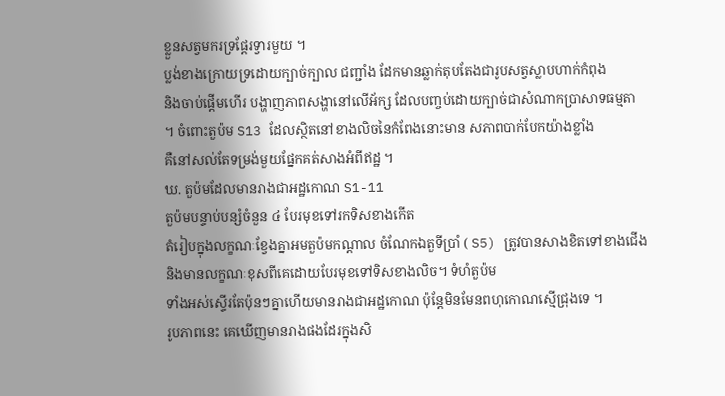ខ្លួនសត្វមករទ្រផ្តែរទ្វារមួយ ។
ប្លង់ខាងក្រោយទ្រដោយក្បាច់ក្បាល ជញ្ជាំង ដែកមានឆ្លាក់តុបតែងជារូបសត្វស្លាបហាក់កំពុង
និងចាប់ផ្តើមហើរ បង្ហាញភាពសង្ហានៅលើអ័ក្ស ដែលបញ្ចប់ដោយក្បាច់ជាសំណាកប្រាសាទធម្មតា
។ ចំពោះតួប៉ម S13 ដែលស្ថិតនៅខាងលិចនៃកំពែងនោះមាន សភាពបាក់បែកយ៉ាងខ្លាំង
គឺនៅសល់តែទម្រង់មួយផ្នែកគត់សាងអំពីឥដ្ឋ ។
ឃ. តួប៉មដែលមានរាងជាអដ្ឋកោណ S1-11
តួប៉មបន្ទាប់បន្សំចំនួន ៤ បែរមុខទៅរកទិសខាងកើត
តំរៀបក្នុងលក្ខណៈខ្វែងគ្នាអមតួប៉មកណ្តាល ចំណែកឯតួទីប្រាំ ( S5) ត្រូវបានសាងខិតទៅខាងជើង
និងមានលក្ខណៈខុសពីគេដោយបែរមុខទៅទិសខាងលិច។ ទំហំតួប៉ម
ទាំងអស់ស្ទើរតែប៉ុនៗគ្នាហើយមានរាងជាអដ្ឋកោណ ប៉ុន្តែមិនមែនពហុកោណស្មើជ្រុងទេ ។
រូបភាពនេះ គេឃើញមានរាងផងដែរក្នុងសិ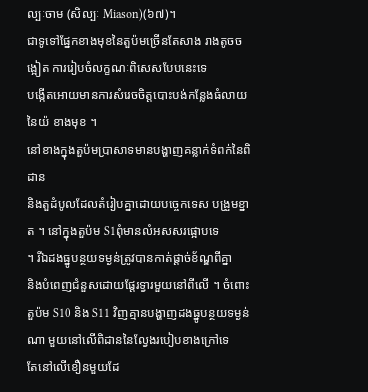ល្បៈចាម (សិល្បៈ Miason)(៦៧)។
ជាទូទៅផ្នែកខាងមុខនៃតួប៉មច្រើនតែសាង រាងតូចចង្អៀត ការរៀបចំលក្ខណៈពិសេសបែបនេះទេ
បង្កើតអោយមានការសំរេចចិត្តបោះបង់កន្លែងធំលាយនៃយ៉ ខាងមុខ ។
នៅខាងក្នុងតួប៉មប្រាសាទមានបង្ហាញគន្លាក់ទំពក់នៃពិដាន
និងតួដំបូលដែលតំរៀបគ្នាដោយបច្ចេកទេស បង្រួមខ្នាត ។ នៅក្នុងតួប៉ម S1ពុំមានលំអសសរផ្អោបទេ
។ រីឯដងធ្នូបន្ថយទម្ងន់ត្រូវបានកាត់ផ្តាច់ខ័ណ្ឌពីគ្នា
និងបំពេញជំនួសដោយផ្តែរទ្វារមួយនៅពីលើ ។ ចំពោះតួប៉ម S10 និង S11 វិញគ្មានបង្ហាញដងធ្នូបន្ថយទម្ងន់ណា មួយនៅលើពិដាននៃល្វែងរបៀបខាងក្រៅទេ
តែនៅលើខឿនមួយដែ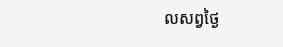លសព្វថ្ងៃ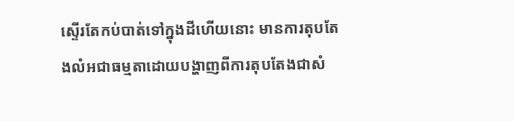ស្ទើរតែកប់បាត់ទៅក្នុងដីហើយនោះ មានការតុបតែងលំអជាធម្មតាដោយបង្ហាញពីការតុបតែងជាសំ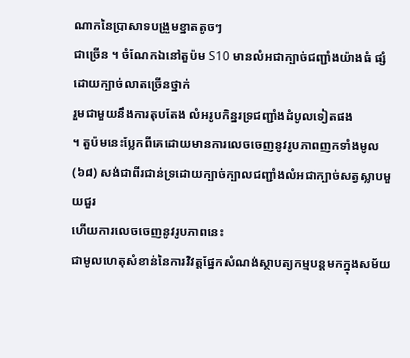ណាកនៃប្រាសាទបង្រួមខ្នាតតូចៗ
ជាច្រើន ។ ចំណែកឯនៅតួប៉ម S10 មានលំអជាក្បាច់ជញ្ជាំងយ៉ាងធំ ផ្សំដោយក្បាច់លាតច្រើនថ្នាក់
រួមជាមួយនឹងការតុបតែង លំអរូបកិន្នរទ្រជញ្ជាំងដំបូលទៀតផង
។ តួប៉មនេះប្លែកពីគេដោយមានការលេចចេញនូវរូបភាពញកទាំងមូល (៦៨) សង់ជាពីរជាន់ទ្រដោយក្បាច់ក្បាលជញ្ជាំងលំអជាក្បាច់សត្វស្លាបមួយជួរ
ហើយការលេចចេញនូវរូបភាពនេះ
ជាមូលហេតុសំខាន់នៃការវិវត្តផ្នែកសំណង់ស្ថាបត្យកម្មបន្តមកក្នុងសម័យ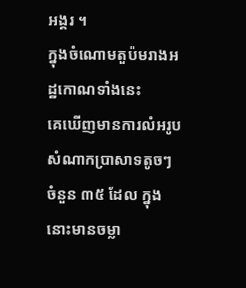អង្គរ ។
ក្នុងចំណោមតួប៉មរាងអដ្ឋកោណទាំងនេះ
គេឃើញមានការលំអរូបសំណាកប្រាសាទតូចៗ ចំនួន ៣៥ ដែល ក្នុងនោះមានចម្លា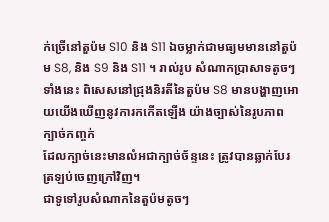ក់ច្រើនៅតួប៉ម S10 និង S11 ឯចម្លាក់ជាមធ្យមមាននៅតួប៉ម S8, និង S9 និង S11 ។ រាល់រូប សំណាកប្រាសាទតូចៗទាំងនេះ ពិសេសនៅជ្រុងនិរតីនៃតួប៉ម S8 មានបង្ហាញអោយយើងឃើញនូវការកកើតឡើង យ៉ាងច្បាស់នៃរូបភាពក្បាច់កញ្ចក់
ដែលក្បាច់នេះមានលំអជាក្បាច់ច័ន្ទនេះ ត្រូវបានឆ្លាក់បែរត្រឡប់ចេញក្រៅវិញ។
ជាទូទៅរូបសំណាកនៃតួប៉មតូចៗ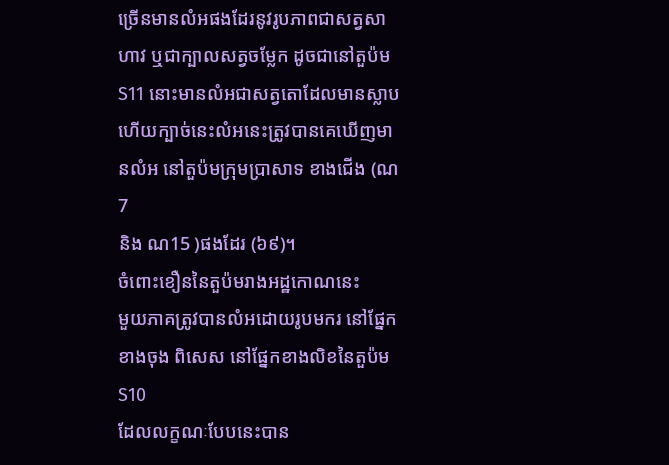ច្រើនមានលំអផងដែរនូវរូបភាពជាសត្វសាហាវ ឬជាក្បាលសត្វចម្លែក ដូចជានៅតួប៉ម S11 នោះមានលំអជាសត្វតោដែលមានស្លាប
ហើយក្បាច់នេះលំអនេះត្រូវបានគេឃើញមានលំអ នៅតួប៉មក្រុមប្រាសាទ ខាងជើង (ណ7
និង ណ15 )ផងដែរ (៦៩)។
ចំពោះខឿននៃតួប៉មរាងអដ្ឋកោណនេះ
មួយភាគត្រូវបានលំអដោយរូបមករ នៅផ្នែកខាងចុង ពិសេស នៅផ្នែកខាងលិខនៃតួប៉ម S10
ដែលលក្ខណៈបែបនេះបាន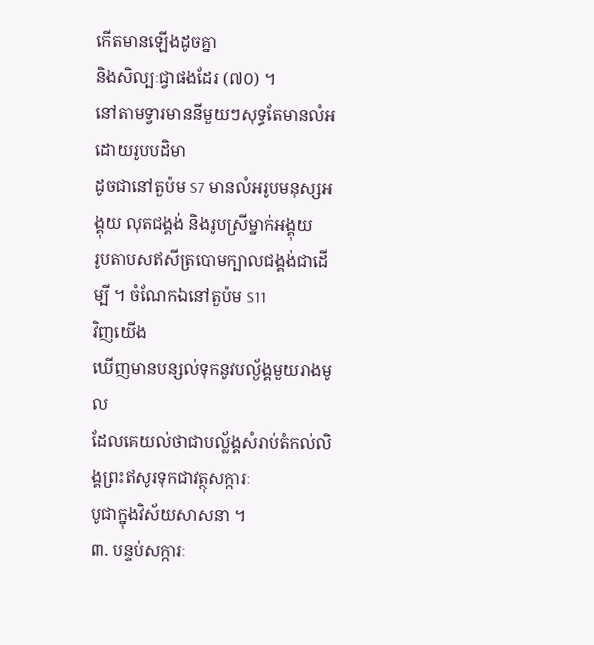កើតមានឡើងដូចគ្នា
និងសិល្បៈជ្វាផងដែរ (៧០) ។
នៅតាមទ្វារមាននីមួយៗសុទ្ធតែមានលំអដោយរូបបដិមា
ដូចជានៅតួប៉ម S7 មានលំអរូបមនុស្សអង្គុយ លុតជង្គង់ និងរូបស្រីម្នាក់អង្គុយ
រូបតាបសឥសីត្របោមក្បាលជង្គង់ជាដើម្បី ។ ចំណែកឯនៅតួប៉ម S11
វិញយើង
ឃើញមានបន្សល់ទុកនូវបល្ង័ង្គមួយរាងមូល
ដែលគេយល់ថាជាបល្ល័ង្គសំរាប់តំកល់លិង្គព្រះឥសូរទុកជាវត្ថុសក្ការៈ
បូជាក្នុងវិស័យសាសនា ។
៣. បន្ទប់សក្ការៈ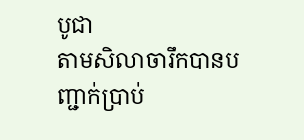បូជា
តាមសិលាចារឹកបានបញ្ជាក់ប្រាប់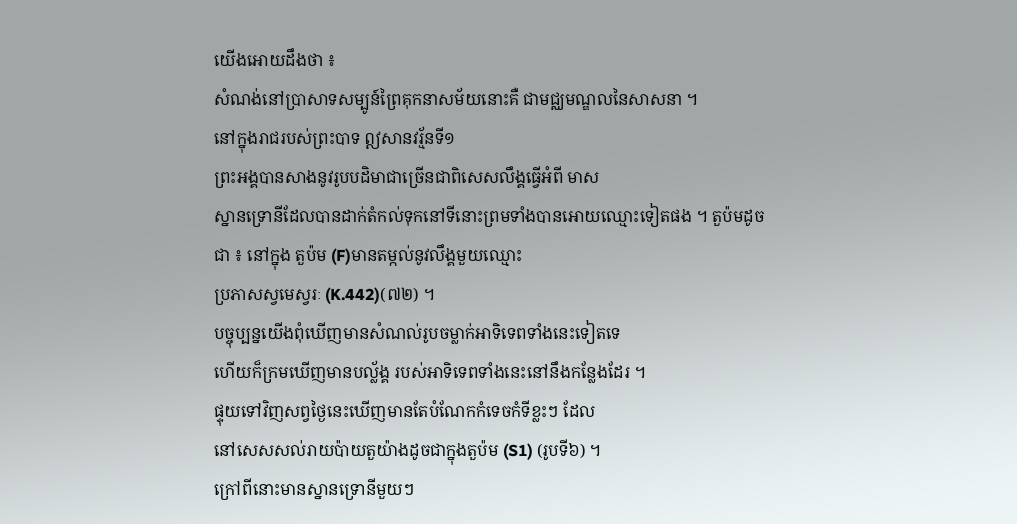យើងអោយដឹងថា ៖
សំណង់នៅប្រាសាទសម្បូន៍ព្រៃគុកនាសម័យនោះគឺ ជាមជ្ឈមណ្ឌលនៃសាសនា ។
នៅក្នុងរាជរបស់ព្រះបាទ ឦសានវរ្ម័នទី១
ព្រះអង្គបានសាងនូវរូបបដិមាជាច្រើនជាពិសេសលឹង្គធ្វើអំពី មាស
ស្នានទ្រោនីដែលបានដាក់តំកល់ទុកនៅទីនោះព្រមទាំងបានអោយឈ្មោះទៀតផង ។ តួប៉មដូចជា ៖ នៅក្នុង តួប៉ម (F)មានតម្កល់នូវលឹង្គមួយឈ្មោះ
ប្រភាសស្វមេស្វរៈ (K.442)(៧២) ។
បច្ចុប្បន្នយើងពុំឃើញមានសំណល់រូបចម្លាក់អាទិទេពទាំងនេះទៀតទេ
ហើយក៏ក្រមឃើញមានបល្ល័ង្គ របស់អាទិទេពទាំងនេះនៅនឹងកន្លែងដែរ ។
ផ្ទុយទៅវិញសព្វថ្ងៃនេះឃើញមានតែបំណែកកំទេចកំទីខ្លះៗ ដែល
នៅសេសសល់រាយប៉ាយតួយ៉ាងដូចជាក្នុងតួប៉ម (S1) (រូបទី៦) ។
ក្រៅពីនោះមានស្នានទ្រោនីមួយៗ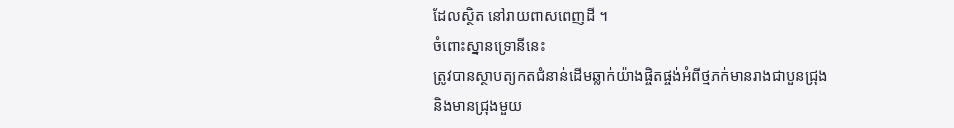ដែលស្ថិត នៅរាយពាសពេញដី ។
ចំពោះស្នានទ្រោនីនេះ
ត្រូវបានស្ថាបត្យកតជំនាន់ដើមឆ្លាក់យ៉ាងផ្ចិតផ្ចង់អំពីថ្មភក់មានរាងជាបួនជ្រុង
និងមានជ្រុងមួយ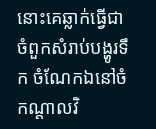នោះគេឆ្លាក់ធ្វើជាចំពួកសំរាប់បង្ហូរទឹក ចំណែកឯនៅចំកណ្តាលវិ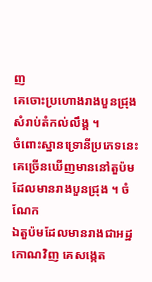ញ
គេចោះប្រហោងរាងបួនជ្រុង សំរាប់តំកល់លឹង្គ ។
ចំពោះស្នានទ្រោនីប្រភេទនេះគេច្រើនឃើញមាននៅតួប៉មដែលមានរាងបួនជ្រុង ។ ចំណែក
ឯតួប៉មដែលមានរាងជាអដ្ឋកោណវិញ គេសង្កេត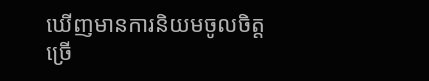ឃើញមានការនិយមចូលចិត្តច្រើ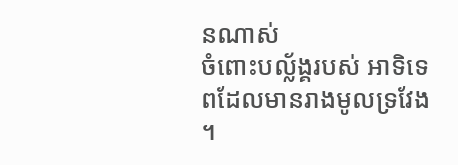នណាស់
ចំពោះបល្ល័ង្គរបស់ អាទិទេពដែលមានរាងមូលទ្រវែង ។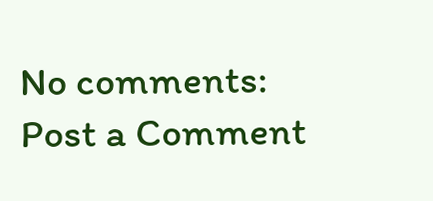No comments:
Post a Comment